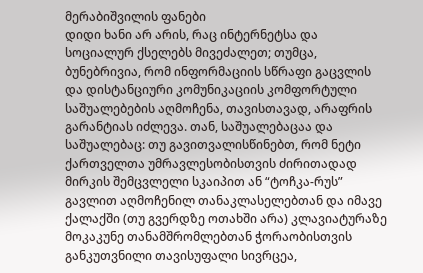მერაბიშვილის ფანები
დიდი ხანი არ არის, რაც ინტერნეტსა და სოციალურ ქსელებს მივეძალეთ; თუმცა, ბუნებრივია, რომ ინფორმაციის სწრაფი გაცვლის და დისტანციური კომუნიკაციის კომფორტული საშუალებების აღმოჩენა, თავისთავად, არაფრის გარანტიას იძლევა. თან, საშუალებაცაა და საშუალებაც: თუ გავითვალისწინებთ, რომ ნეტი ქართველთა უმრავლესობისთვის ძირითადად მირკის შემცვლელი სკაიპით ან “ტოჩკა-რუს” გავლით აღმოჩენილ თანაკლასელებთან და იმავე ქალაქში (თუ გვერდზე ოთახში არა) კლავიატურაზე მოკაკუნე თანამშრომლებთან ჭორაობისთვის განკუთვნილი თავისუფალი სივრცეა,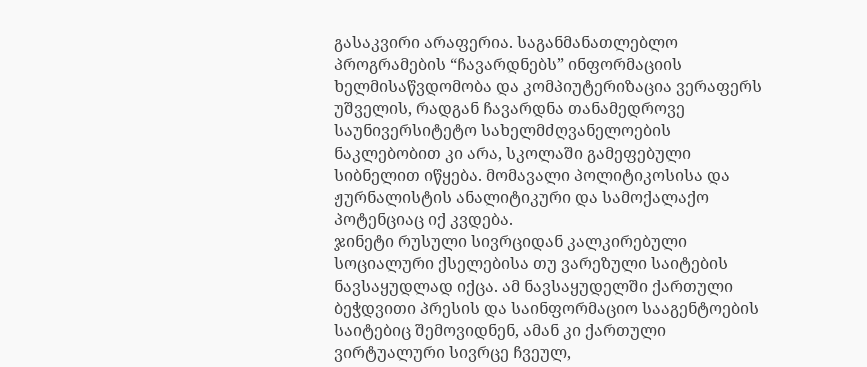გასაკვირი არაფერია. საგანმანათლებლო პროგრამების “ჩავარდნებს” ინფორმაციის ხელმისაწვდომობა და კომპიუტერიზაცია ვერაფერს უშველის, რადგან ჩავარდნა თანამედროვე საუნივერსიტეტო სახელმძღვანელოების ნაკლებობით კი არა, სკოლაში გამეფებული სიბნელით იწყება. მომავალი პოლიტიკოსისა და ჟურნალისტის ანალიტიკური და სამოქალაქო პოტენციაც იქ კვდება.
ჯინეტი რუსული სივრციდან კალკირებული სოციალური ქსელებისა თუ ვარეზული საიტების ნავსაყუდლად იქცა. ამ ნავსაყუდელში ქართული ბეჭდვითი პრესის და საინფორმაციო სააგენტოების საიტებიც შემოვიდნენ, ამან კი ქართული ვირტუალური სივრცე ჩვეულ,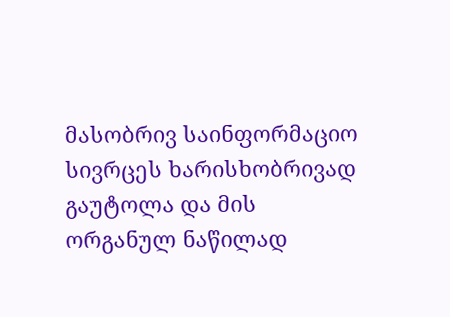მასობრივ საინფორმაციო სივრცეს ხარისხობრივად გაუტოლა და მის ორგანულ ნაწილად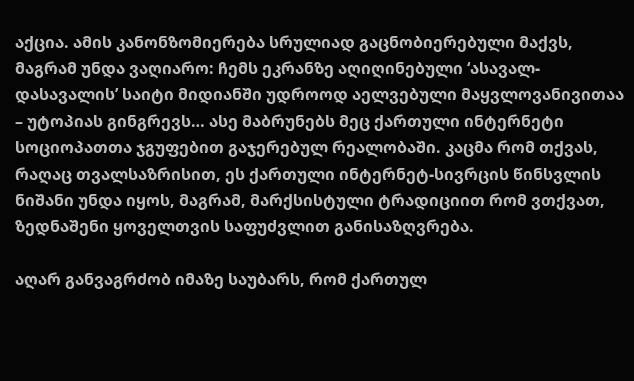აქცია. ამის კანონზომიერება სრულიად გაცნობიერებული მაქვს, მაგრამ უნდა ვაღიარო: ჩემს ეკრანზე აღიღინებული ‘ასავალ-დასავალის’ საიტი მიდიანში უდროოდ აელვებული მაყვლოვანივითაა – უტოპიას გინგრევს… ასე მაბრუნებს მეც ქართული ინტერნეტი სოციოპათთა ჯგუფებით გაჯერებულ რეალობაში. კაცმა რომ თქვას, რაღაც თვალსაზრისით, ეს ქართული ინტერნეტ-სივრცის წინსვლის ნიშანი უნდა იყოს, მაგრამ, მარქსისტული ტრადიციით რომ ვთქვათ, ზედნაშენი ყოველთვის საფუძვლით განისაზღვრება.

აღარ განვაგრძობ იმაზე საუბარს, რომ ქართულ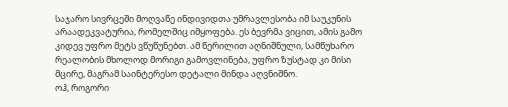საჯარო სივრცეში მოღვაწე ინდივიდთა უმრავლესობა იმ საუკუნის არაადეკვატურია, რომელშიც იმყოფება. ეს ბევრმა ვიცით, ამის გამო კიდევ უფრო მეტს ვწუწუნებთ. ამ წერილით აღნიშნული, სამწუხარო რეალობის მხოლოდ მორიგი გამოვლინება, უფრო ზუსტად კი მისი მცირე, მაგრამ საინტერესო დეტალი მინდა აღვნიშნო.
ოჰ, როგორი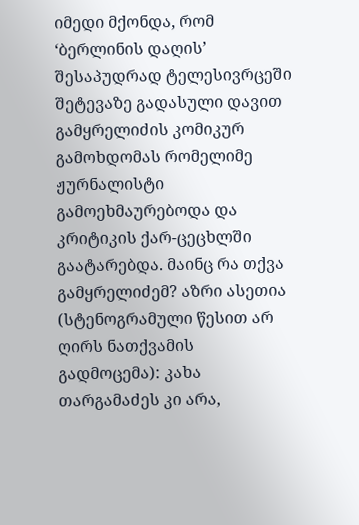იმედი მქონდა, რომ ‘ბერლინის დაღის’ შესაპუდრად ტელესივრცეში შეტევაზე გადასული დავით გამყრელიძის კომიკურ გამოხდომას რომელიმე ჟურნალისტი გამოეხმაურებოდა და კრიტიკის ქარ-ცეცხლში გაატარებდა. მაინც რა თქვა გამყრელიძემ? აზრი ასეთია (სტენოგრამული წესით არ ღირს ნათქვამის გადმოცემა): კახა თარგამაძეს კი არა,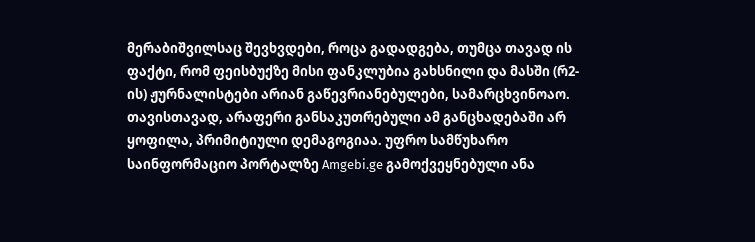მერაბიშვილსაც შევხვდები, როცა გადადგება, თუმცა თავად ის ფაქტი, რომ ფეისბუქზე მისი ფანკლუბია გახსნილი და მასში (რ2-ის) ჟურნალისტები არიან გაწევრიანებულები, სამარცხვინოაო.
თავისთავად, არაფერი განსაკუთრებული ამ განცხადებაში არ ყოფილა, პრიმიტიული დემაგოგიაა. უფრო სამწუხარო საინფორმაციო პორტალზე Amgebi.ge გამოქვეყნებული ანა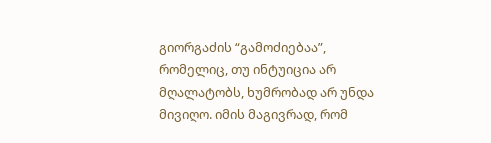გიორგაძის “გამოძიებაა”, რომელიც, თუ ინტუიცია არ მღალატობს, ხუმრობად არ უნდა მივიღო. იმის მაგივრად, რომ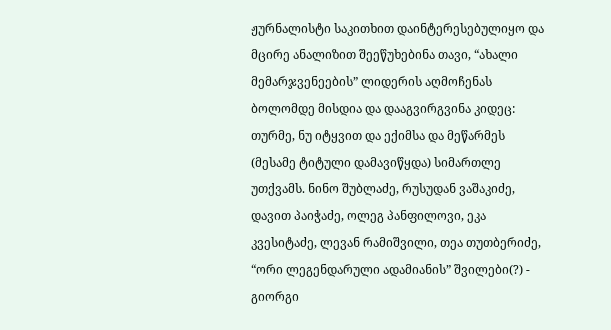ჟურნალისტი საკითხით დაინტერესებულიყო და მცირე ანალიზით შეეწუხებინა თავი, “ახალი მემარჯვენეების” ლიდერის აღმოჩენას ბოლომდე მისდია და დააგვირგვინა კიდეც: თურმე, ნუ იტყვით და ექიმსა და მეწარმეს (მესამე ტიტული დამავიწყდა) სიმართლე უთქვამს. ნინო შუბლაძე, რუსუდან ვაშაკიძე, დავით პაიჭაძე, ოლეგ პანფილოვი, ეკა კვესიტაძე, ლევან რამიშვილი, თეა თუთბერიძე, “ორი ლეგენდარული ადამიანის” შვილები(?) - გიორგი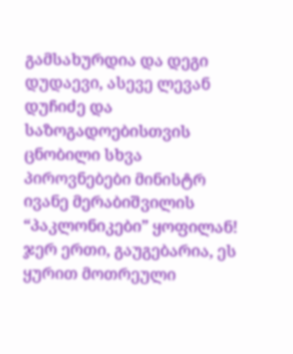გამსახურდია და დეგი დუდაევი, ასევე ლევან დუჩიძე და საზოგადოებისთვის ცნობილი სხვა პიროვნებები მინისტრ ივანე მერაბიშვილის “პაკლონიკები” ყოფილან!
ჯერ ერთი, გაუგებარია, ეს ყურით მოთრეული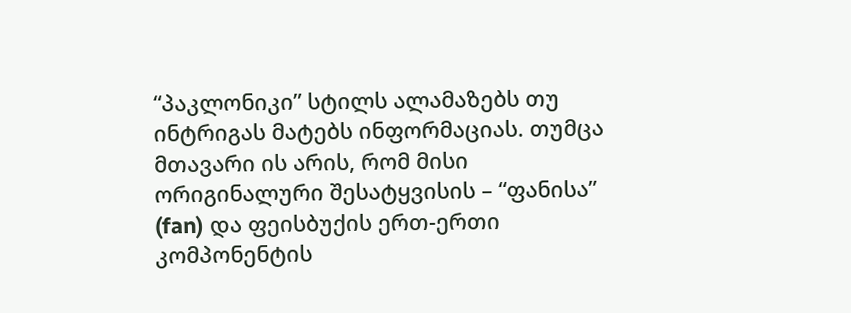“პაკლონიკი” სტილს ალამაზებს თუ ინტრიგას მატებს ინფორმაციას. თუმცა მთავარი ის არის, რომ მისი ორიგინალური შესატყვისის – “ფანისა” (fan) და ფეისბუქის ერთ-ერთი კომპონენტის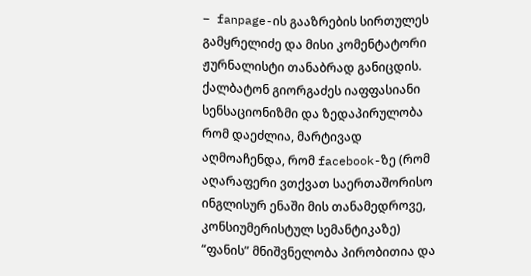– fanpage-ის გააზრების სირთულეს გამყრელიძე და მისი კომენტატორი ჟურნალისტი თანაბრად განიცდის. ქალბატონ გიორგაძეს იაფფასიანი სენსაციონიზმი და ზედაპირულობა რომ დაეძლია, მარტივად აღმოაჩენდა, რომ facebook-ზე (რომ აღარაფერი ვთქვათ საერთაშორისო ინგლისურ ენაში მის თანამედროვე, კონსიუმერისტულ სემანტიკაზე) “ფანის” მნიშვნელობა პირობითია და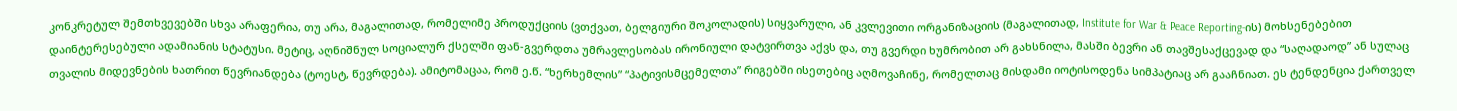კონკრეტულ შემთხვევებში სხვა არაფერია, თუ არა, მაგალითად, რომელიმე პროდუქციის (ვთქვათ, ბელგიური შოკოლადის) სიყვარული, ან კვლევითი ორგანიზაციის (მაგალითად, Institute for War & Peace Reporting-ის) მოხსენებებით დაინტერესებული ადამიანის სტატუსი. მეტიც, აღნიშნულ სოციალურ ქსელში ფან-გვერდთა უმრავლესობას ირონიული დატვირთვა აქვს და, თუ გვერდი ხუმრობით არ გახსნილა, მასში ბევრი ან თავშესაქცევად და “საღადაოდ” ან სულაც თვალის მიდევნების ხათრით წევრიანდება (ტოესტ, წევრდება). ამიტომაცაა, რომ ე.წ. “ხერხემლის” “პატივისმცემელთა” რიგებში ისეთებიც აღმოვაჩინე, რომელთაც მისდამი იოტისოდენა სიმპატიაც არ გააჩნიათ. ეს ტენდენცია ქართველ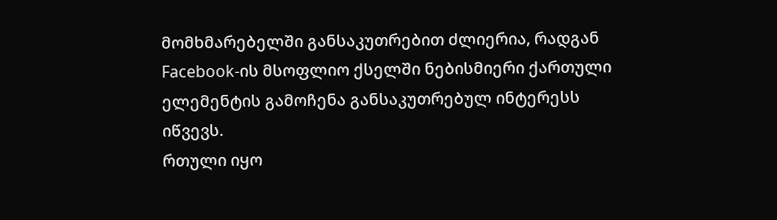მომხმარებელში განსაკუთრებით ძლიერია, რადგან Facebook-ის მსოფლიო ქსელში ნებისმიერი ქართული ელემენტის გამოჩენა განსაკუთრებულ ინტერესს იწვევს.
რთული იყო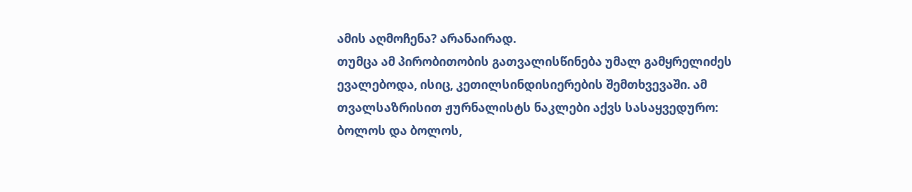ამის აღმოჩენა? არანაირად.
თუმცა ამ პირობითობის გათვალისწინება უმალ გამყრელიძეს ევალებოდა, ისიც, კეთილსინდისიერების შემთხვევაში. ამ თვალსაზრისით ჟურნალისტს ნაკლები აქვს სასაყვედურო: ბოლოს და ბოლოს,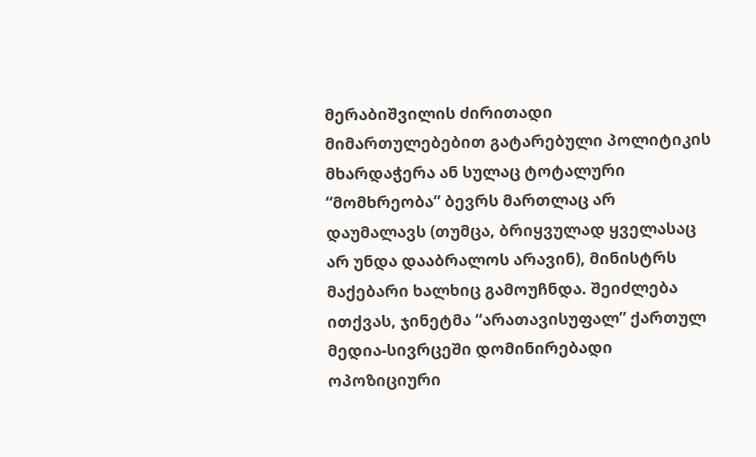მერაბიშვილის ძირითადი მიმართულებებით გატარებული პოლიტიკის მხარდაჭერა ან სულაც ტოტალური “მომხრეობა” ბევრს მართლაც არ დაუმალავს (თუმცა, ბრიყვულად ყველასაც არ უნდა დააბრალოს არავინ), მინისტრს მაქებარი ხალხიც გამოუჩნდა. შეიძლება ითქვას, ჯინეტმა “არათავისუფალ” ქართულ მედია-სივრცეში დომინირებადი ოპოზიციური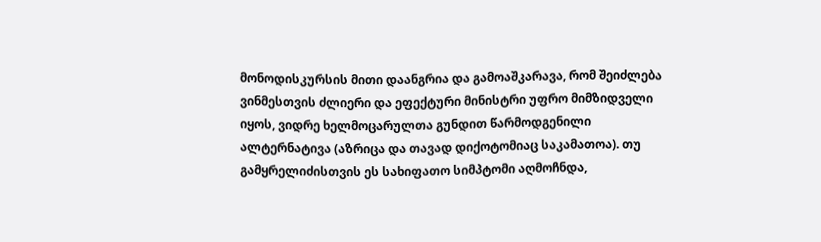მონოდისკურსის მითი დაანგრია და გამოაშკარავა, რომ შეიძლება ვინმესთვის ძლიერი და ეფექტური მინისტრი უფრო მიმზიდველი იყოს, ვიდრე ხელმოცარულთა გუნდით წარმოდგენილი ალტერნატივა (აზრიცა და თავად დიქოტომიაც საკამათოა). თუ გამყრელიძისთვის ეს სახიფათო სიმპტომი აღმოჩნდა,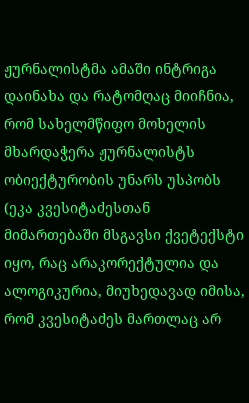ჟურნალისტმა ამაში ინტრიგა დაინახა და რატომღაც მიიჩნია, რომ სახელმწიფო მოხელის მხარდაჭერა ჟურნალისტს ობიექტურობის უნარს უსპობს (ეკა კვესიტაძესთან მიმართებაში მსგავსი ქვეტექსტი იყო, რაც არაკორექტულია და ალოგიკურია, მიუხედავად იმისა, რომ კვესიტაძეს მართლაც არ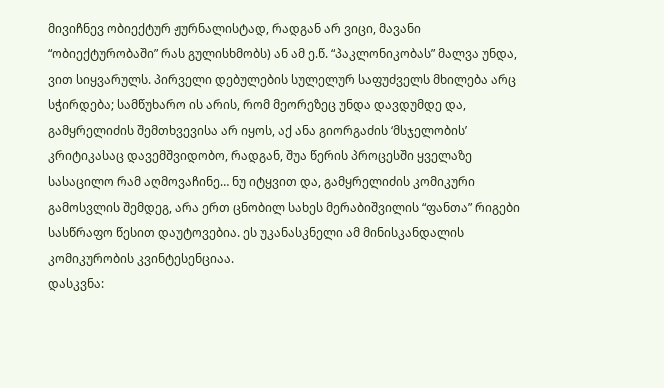მივიჩნევ ობიექტურ ჟურნალისტად, რადგან არ ვიცი, მავანი “ობიექტურობაში” რას გულისხმობს) ან ამ ე.წ. “პაკლონიკობას” მალვა უნდა, ვით სიყვარულს. პირველი დებულების სულელურ საფუძველს მხილება არც სჭირდება; სამწუხარო ის არის, რომ მეორეზეც უნდა დავდუმდე და, გამყრელიძის შემთხვევისა არ იყოს, აქ ანა გიორგაძის ‘მსჯელობის’ კრიტიკასაც დავემშვიდობო, რადგან, შუა წერის პროცესში ყველაზე სასაცილო რამ აღმოვაჩინე… ნუ იტყვით და, გამყრელიძის კომიკური გამოსვლის შემდეგ, არა ერთ ცნობილ სახეს მერაბიშვილის “ფანთა” რიგები სასწრაფო წესით დაუტოვებია. ეს უკანასკნელი ამ მინისკანდალის კომიკურობის კვინტესენციაა.
დასკვნა: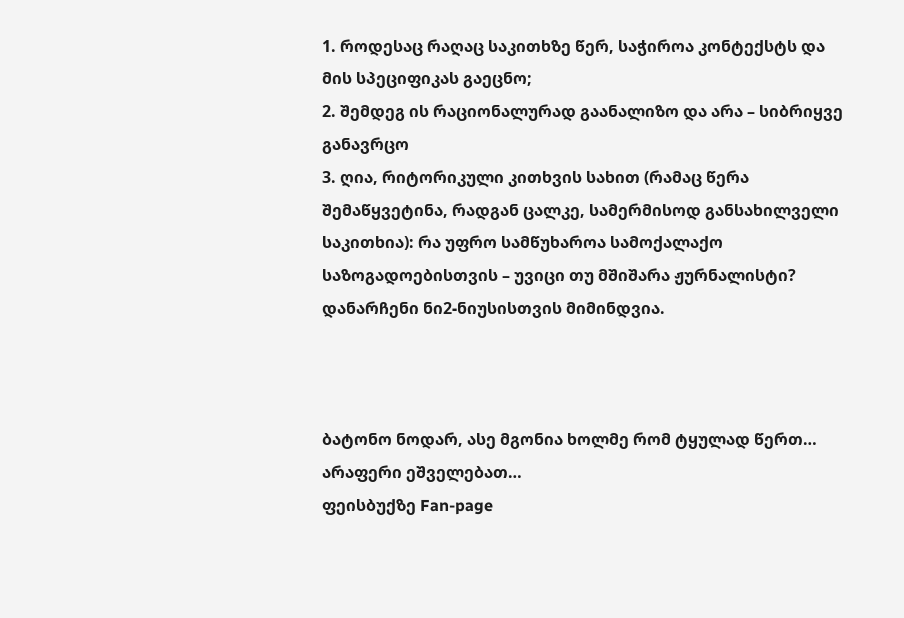1. როდესაც რაღაც საკითხზე წერ, საჭიროა კონტექსტს და მის სპეციფიკას გაეცნო;
2. შემდეგ ის რაციონალურად გაანალიზო და არა – სიბრიყვე განავრცო
3. ღია, რიტორიკული კითხვის სახით (რამაც წერა შემაწყვეტინა, რადგან ცალკე, სამერმისოდ განსახილველი საკითხია): რა უფრო სამწუხაროა სამოქალაქო საზოგადოებისთვის – უვიცი თუ მშიშარა ჟურნალისტი?
დანარჩენი ნი2-ნიუსისთვის მიმინდვია.



ბატონო ნოდარ, ასე მგონია ხოლმე რომ ტყულად წერთ… არაფერი ეშველებათ…
ფეისბუქზე Fan-page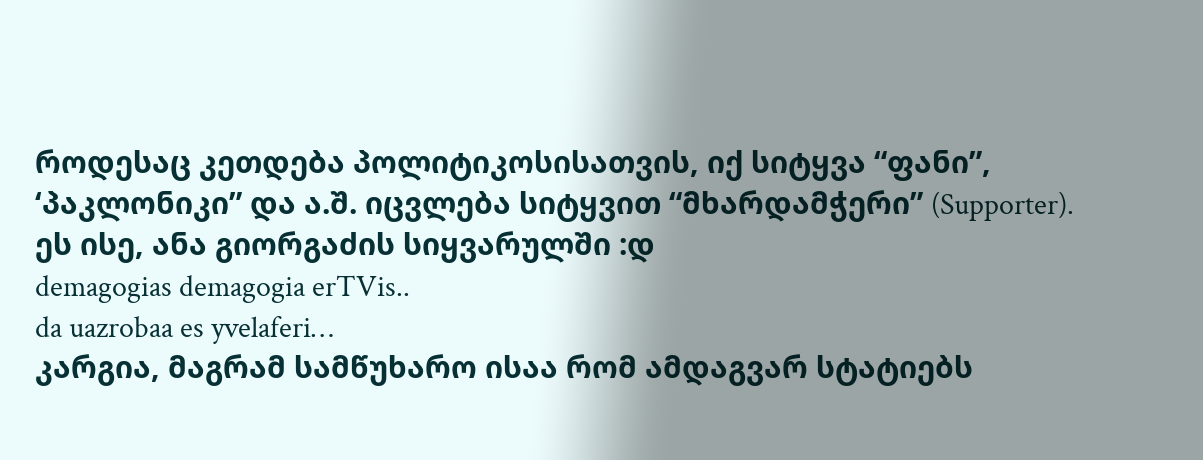როდესაც კეთდება პოლიტიკოსისათვის, იქ სიტყვა “ფანი”, ‘პაკლონიკი” და ა.შ. იცვლება სიტყვით “მხარდამჭერი” (Supporter).
ეს ისე, ანა გიორგაძის სიყვარულში :დ
demagogias demagogia erTVis..
da uazrobaa es yvelaferi…
კარგია, მაგრამ სამწუხარო ისაა რომ ამდაგვარ სტატიებს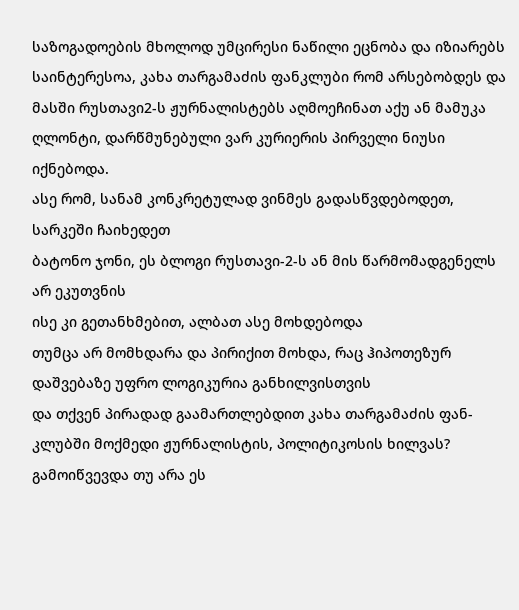საზოგადოების მხოლოდ უმცირესი ნაწილი ეცნობა და იზიარებს
საინტერესოა, კახა თარგამაძის ფანკლუბი რომ არსებობდეს და მასში რუსთავი2-ს ჟურნალისტებს აღმოეჩინათ აქუ ან მამუკა ღლონტი, დარწმუნებული ვარ კურიერის პირველი ნიუსი იქნებოდა.
ასე რომ, სანამ კონკრეტულად ვინმეს გადასწვდებოდეთ, სარკეში ჩაიხედეთ
ბატონო ჯონი, ეს ბლოგი რუსთავი-2-ს ან მის წარმომადგენელს არ ეკუთვნის
ისე კი გეთანხმებით, ალბათ ასე მოხდებოდა
თუმცა არ მომხდარა და პირიქით მოხდა, რაც ჰიპოთეზურ დაშვებაზე უფრო ლოგიკურია განხილვისთვის
და თქვენ პირადად გაამართლებდით კახა თარგამაძის ფან-კლუბში მოქმედი ჟურნალისტის, პოლიტიკოსის ხილვას?
გამოიწვევდა თუ არა ეს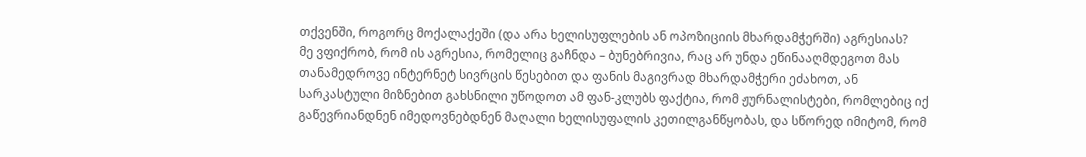თქვენში, როგორც მოქალაქეში (და არა ხელისუფლების ან ოპოზიციის მხარდამჭერში) აგრესიას?
მე ვფიქრობ, რომ ის აგრესია, რომელიც გაჩნდა – ბუნებრივია, რაც არ უნდა ეწინააღმდეგოთ მას თანამედროვე ინტერნეტ სივრცის წესებით და ფანის მაგივრად მხარდამჭერი ეძახოთ, ან სარკასტული მიზნებით გახსნილი უწოდოთ ამ ფან-კლუბს ფაქტია, რომ ჟურნალისტები, რომლებიც იქ გაწევრიანდნენ იმედოვნებდნენ მაღალი ხელისუფალის კეთილგანწყობას, და სწორედ იმიტომ, რომ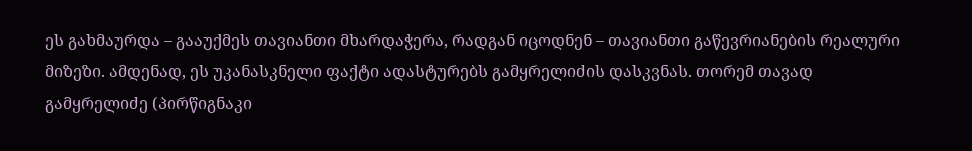ეს გახმაურდა – გააუქმეს თავიანთი მხარდაჭერა, რადგან იცოდნენ – თავიანთი გაწევრიანების რეალური მიზეზი. ამდენად, ეს უკანასკნელი ფაქტი ადასტურებს გამყრელიძის დასკვნას. თორემ თავად გამყრელიძე (პირწიგნაკი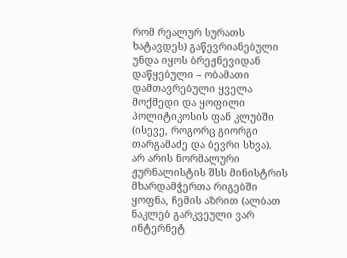რომ რეალურ სურათს ხატავდეს) გაწევრიანებული უნდა იყოს ბრეჟნევიდან დაწყებული – ობამათი დამთავრებული ყველა მოქმედი და ყოფილი პოლიტიკოსის ფან კლუბში (ისევე, როგორც გიორგი თარგამაძე და ბევრი სხვა).
არ არის ნორმალური ჟურნალისტის შსს მინისტრის მხარდამჭერთა რიგებში ყოფნა, ჩემის აზრით (ალბათ ნაკლებ გარკვეული ვარ ინტერნეტ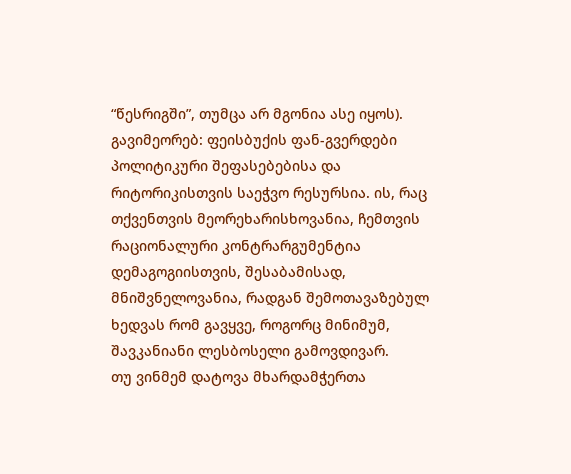“წესრიგში”, თუმცა არ მგონია ასე იყოს).
გავიმეორებ: ფეისბუქის ფან-გვერდები პოლიტიკური შეფასებებისა და რიტორიკისთვის საეჭვო რესურსია. ის, რაც თქვენთვის მეორეხარისხოვანია, ჩემთვის რაციონალური კონტრარგუმენტია დემაგოგიისთვის, შესაბამისად, მნიშვნელოვანია, რადგან შემოთავაზებულ ხედვას რომ გავყვე, როგორც მინიმუმ, შავკანიანი ლესბოსელი გამოვდივარ.
თუ ვინმემ დატოვა მხარდამჭერთა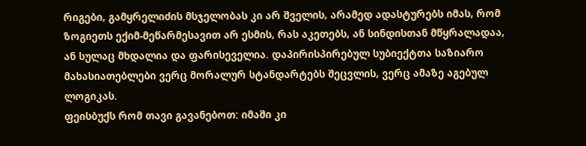რიგები, გამყრელიძის მსჯელობას კი არ შველის, არამედ ადასტურებს იმას, რომ ზოგიეთს ექიმ-მეწარმესავით არ ესმის, რას აკეთებს, ან სინდისთან მწყრალადაა, ან სულაც მხდალია და ფარისეველია. დაპირისპირებულ სუბიექტთა საზიარო მახასიათებლები ვერც მორალურ სტანდარტებს შეცვლის, ვერც ამაზე აგებულ ლოგიკას.
ფეისბუქს რომ თავი გავანებოთ: იმაში კი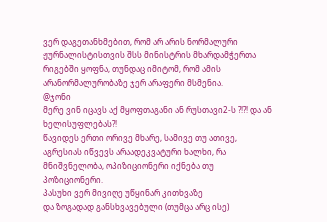ვერ დაგეთანხმებით, რომ არ არის ნორმალური ჟურნალისტისთვის შსს მინისტრის მხარდამჭერთა რიგებში ყოფნა, თუნდაც იმიტომ, რომ ამის არანორმალურობაზე ჯერ არაფერი მსმენია.
@ჯონი
მერე ვინ იცავს აქ მყოფთაგანი ან რუსთავი2-ს ?!?! და ან ხელისუფლებას?!
წავიდეს ერთი ორივე მხარე, სამივე თუ ათივე, აგრესიას იწვევს არაადეკვატური ხალხი, რა მნიშვნელობა, ოპიზიციონერი იქნება თუ პოზიციონერი.
პასუხი ვერ მივიღე უწყინარ კითხვაზე
და ზოგადად განსხვავებული (თუმცა არც ისე)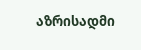აზრისადმი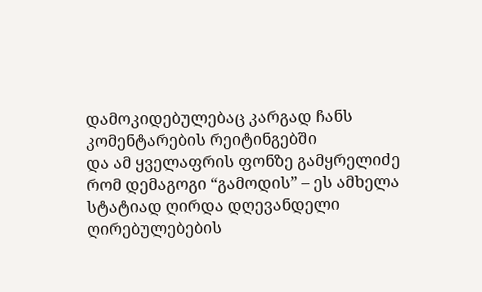დამოკიდებულებაც კარგად ჩანს კომენტარების რეიტინგებში
და ამ ყველაფრის ფონზე გამყრელიძე რომ დემაგოგი “გამოდის” – ეს ამხელა სტატიად ღირდა დღევანდელი ღირებულებების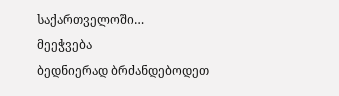საქართველოში…
მეეჭვება
ბედნიერად ბრძანდებოდეთ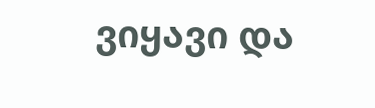ვიყავი და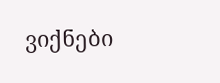ვიქნები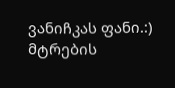ვანიჩკას ფანი.:)
მტრების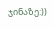ჯინაზე:))